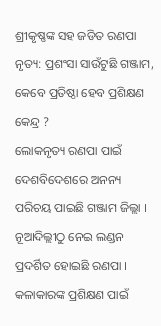ଶ୍ରୀକୃଷ୍ଣଙ୍କ ସହ ଜଡିତ ରଣପା ନୃତ୍ୟ: ପ୍ରଶଂସା ସାଉଁଟୁଛି ଗଞ୍ଜାମ, କେବେ ପ୍ରତିଷ୍ଠା ହେବ ପ୍ରଶିକ୍ଷଣ କେନ୍ଦ୍ର ?
ଲୋକନୃତ୍ୟ ରଣପା ପାଇଁ ଦେଶବିଦେଶରେ ଅନନ୍ୟ ପରିଚୟ ପାଇଛି ଗଞ୍ଜାମ ଜିଲ୍ଲା । ନୂଆଦିଲ୍ଲୀଠୁ ନେଇ ଲଣ୍ଡନ ପ୍ରଦର୍ଶିତ ହୋଇଛି ରଣପା । କଳାକାରଙ୍କ ପ୍ରଶିକ୍ଷଣ ପାଇଁ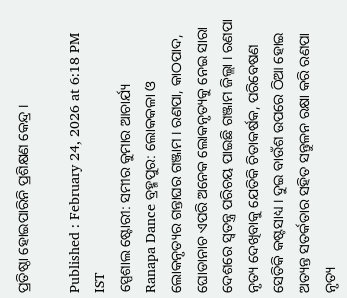ପ୍ରତିଷ୍ଠା ହୋଇପାରିନି ପ୍ରଶିକ୍ଷଣ କେନ୍ଦ୍ର ।

Published : February 24, 2026 at 6:18 PM IST
ସ୍ପେଶାଲ ଷ୍ଟୋରୀ: ସମୀର କୁମାର ଆଚାର୍ଯ୍ୟ
Ranapa Dance ବ୍ରହ୍ମପୁର: ଲୋକକଳା ଓ ଲୋକନୃତ୍ୟର ଗନ୍ତାଘର ଗଞ୍ଜାମ । ରଣପା, କାଠପାଦ, ଘୋଡାନାଚ ଏପରି ଅନେକ ଲୋକନୃତ୍ୟକୁ ନେଇ ସାରା ଦେଶରେ ସ୍ବତନ୍ତ୍ର ପରିଚୟ ପାଇଛି ଗଞ୍ଜାମ ଜିଲ୍ଲା । ରଣପା ନୃତ୍ୟ ଦେଖିବାକୁ ଯେତିକି ଚିତାକର୍ଷକ, ପରିବେଷଣ ସେତିକି କଷ୍ଟସାଧ୍ୟ । ଦୁଇ ବାଉଁଶ ଉପରେ ଠିଆ ହୋଇ ଅତ୍ୟନ୍ତ ସତର୍କତାର ସହିତ ସନ୍ତୁଳନ ରକ୍ଷା କରି ରଣପା ନୃତ୍ୟ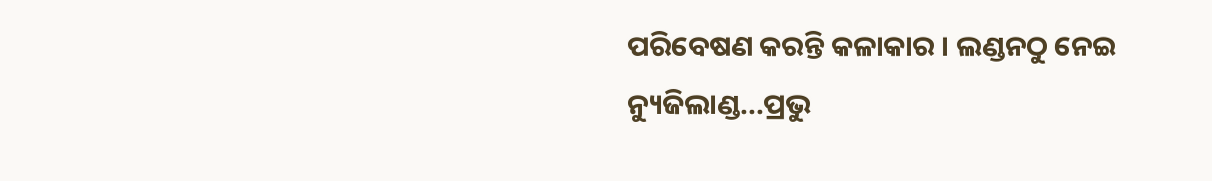ପରିବେଷଣ କରନ୍ତି କଳାକାର । ଲଣ୍ଡନଠୁ ନେଇ ନ୍ୟୁଜିଲାଣ୍ଡ...ପ୍ରଭୁ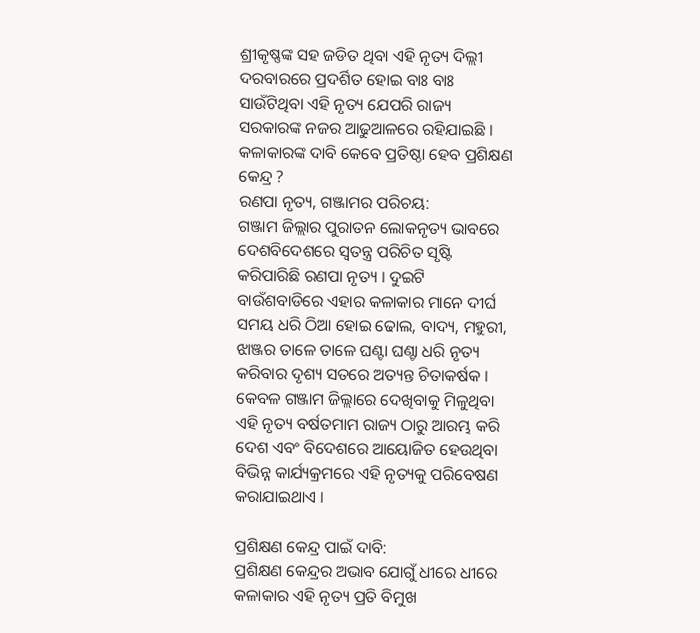ଶ୍ରୀକୃଷ୍ଣଙ୍କ ସହ ଜଡିତ ଥିବା ଏହି ନୃତ୍ୟ ଦିଲ୍ଲୀ ଦରବାରରେ ପ୍ରଦର୍ଶିତ ହୋଇ ବାଃ ବାଃ ସାଉଁଟିଥିବା ଏହି ନୃତ୍ୟ ଯେପରି ରାଜ୍ୟ ସରକାରଙ୍କ ନଜର ଆଢୁଆଳରେ ରହିଯାଇଛି । କଳାକାରଙ୍କ ଦାବି କେବେ ପ୍ରତିଷ୍ଠା ହେବ ପ୍ରଶିକ୍ଷଣ କେନ୍ଦ୍ର ?
ରଣପା ନୃତ୍ୟ, ଗଞ୍ଜାମର ପରିଚୟ:
ଗଞ୍ଜାମ ଜିଲ୍ଲାର ପୁରାତନ ଲୋକନୃତ୍ୟ ଭାବରେ ଦେଶବିଦେଶରେ ସ୍ୱତନ୍ତ୍ର ପରିଚିତ ସୃଷ୍ଟି କରିପାରିଛି ରଣପା ନୃତ୍ୟ । ଦୁଇଟି ବାଉଁଶବାଡିରେ ଏହାର କଳାକାର ମାନେ ଦୀର୍ଘ ସମୟ ଧରି ଠିଆ ହୋଇ ଢୋଲ, ବାଦ୍ୟ, ମହୁରୀ, ଝାଞ୍ଜର ତାଳେ ତାଳେ ଘଣ୍ଟା ଘଣ୍ଚା ଧରି ନୃତ୍ୟ କରିବାର ଦୃଶ୍ୟ ସତରେ ଅତ୍ୟନ୍ତ ଚିତାକର୍ଷକ । କେବଳ ଗଞ୍ଜାମ ଜିଲ୍ଲାରେ ଦେଖିବାକୁ ମିଳୁଥିବା ଏହି ନୃତ୍ୟ ବର୍ଷତମାମ ରାଜ୍ୟ ଠାରୁ ଆରମ୍ଭ କରି ଦେଶ ଏବଂ ବିଦେଶରେ ଆୟୋଜିତ ହେଉଥିବା ବିଭିନ୍ନ କାର୍ଯ୍ୟକ୍ରମରେ ଏହି ନୃତ୍ୟକୁ ପରିବେଷଣ କରାଯାଇଥାଏ ।

ପ୍ରଶିକ୍ଷଣ କେନ୍ଦ୍ର ପାଇଁ ଦାବି:
ପ୍ରଶିକ୍ଷଣ କେନ୍ଦ୍ରର ଅଭାବ ଯୋଗୁଁ ଧୀରେ ଧୀରେ କଳାକାର ଏହି ନୃତ୍ୟ ପ୍ରତି ବିମୁଖ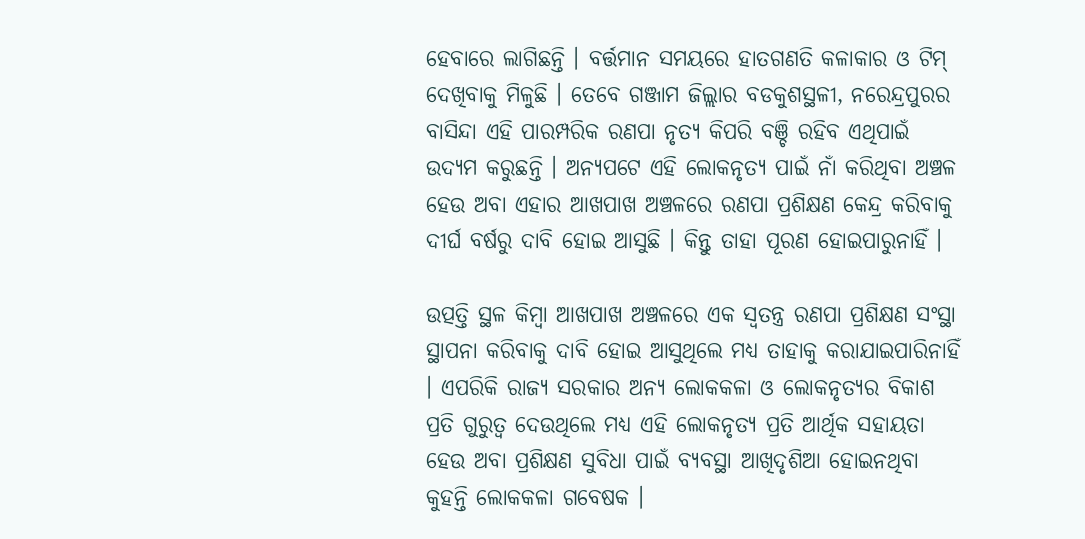ହେବାରେ ଲାଗିଛନ୍ତି । ବର୍ତ୍ତମାନ ସମୟରେ ହାତଗଣତି କଳାକାର ଓ ଟିମ୍ ଦେଖିବାକୁ ମିଳୁଛି । ତେବେ ଗଞ୍ଜାମ ଜିଲ୍ଲାର ବଡକୁଶସ୍ଥଳୀ, ନରେନ୍ଦ୍ରପୁରର ବାସିନ୍ଦା ଏହି ପାରମ୍ପରିକ ରଣପା ନୃତ୍ୟ କିପରି ବଞ୍ଚି ରହିବ ଏଥିପାଇଁ ଉଦ୍ୟମ କରୁଛନ୍ତି । ଅନ୍ୟପଟେ ଏହି ଲୋକନୃତ୍ୟ ପାଇଁ ନାଁ କରିଥିବା ଅଞ୍ଚଳ ହେଉ ଅବା ଏହାର ଆଖପାଖ ଅଞ୍ଚଳରେ ରଣପା ପ୍ରଶିକ୍ଷଣ କେନ୍ଦ୍ର କରିବାକୁ ଦୀର୍ଘ ବର୍ଷରୁ ଦାବି ହୋଇ ଆସୁଛି । କିନ୍ତୁ ତାହା ପୂରଣ ହୋଇପାରୁନାହିଁ ।

ଉତ୍ପତ୍ତି ସ୍ଥଳ କିମ୍ୱା ଆଖପାଖ ଅଞ୍ଚଳରେ ଏକ ସ୍ୱତନ୍ତ୍ର ରଣପା ପ୍ରଶିକ୍ଷଣ ସଂସ୍ଥା ସ୍ଥାପନା କରିବାକୁ ଦାବି ହୋଇ ଆସୁଥିଲେ ମଧ୍ୟ ତାହାକୁ କରାଯାଇପାରିନାହିଁ । ଏପରିକି ରାଜ୍ୟ ସରକାର ଅନ୍ୟ ଲୋକକଳା ଓ ଲୋକନୃତ୍ୟର ବିକାଶ ପ୍ରତି ଗୁରୁତ୍ୱ ଦେଉଥିଲେ ମଧ୍ୟ ଏହି ଲୋକନୃତ୍ୟ ପ୍ରତି ଆର୍ଥିକ ସହାୟତା ହେଉ ଅବା ପ୍ରଶିକ୍ଷଣ ସୁବିଧା ପାଇଁ ବ୍ୟବସ୍ଥା ଆଖିଦୃଶିଆ ହୋଇନଥିବା କୁହନ୍ତି ଲୋକକଳା ଗବେଷକ ।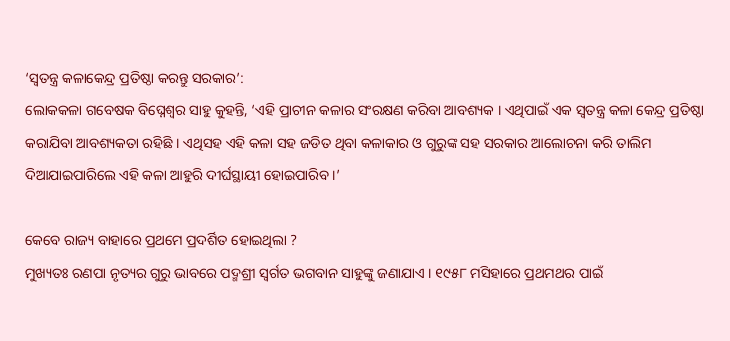‘ସ୍ବତନ୍ତ୍ର କଳାକେନ୍ଦ୍ର ପ୍ରତିଷ୍ଠା କରନ୍ତୁ ସରକାର’:
ଲୋକକଳା ଗବେଷକ ବିଘ୍ନେଶ୍ୱର ସାହୁ କୁହନ୍ତି, ‘ଏହି ପ୍ରାଚୀନ କଳାର ସଂରକ୍ଷଣ କରିବା ଆବଶ୍ୟକ । ଏଥିପାଇଁ ଏକ ସ୍ବତନ୍ତ୍ର କଳା କେନ୍ଦ୍ର ପ୍ରତିଷ୍ଠା କରାଯିବା ଆବଶ୍ୟକତା ରହିଛି । ଏଥିସହ ଏହି କଳା ସହ ଜଡିତ ଥିବା କଳାକାର ଓ ଗୁରୁଙ୍କ ସହ ସରକାର ଆଲୋଚନା କରି ତାଲିମ ଦିଆଯାଇପାରିଲେ ଏହି କଳା ଆହୁରି ଦୀର୍ଘସ୍ଥାୟୀ ହୋଇପାରିବ ।’

କେବେ ରାଜ୍ୟ ବାହାରେ ପ୍ରଥମେ ପ୍ରଦର୍ଶିତ ହୋଇଥିଲା ?
ମୁଖ୍ୟତଃ ରଣପା ନୃତ୍ୟର ଗୁରୁ ଭାବରେ ପଦ୍ମଶ୍ରୀ ସ୍ୱର୍ଗତ ଭଗବାନ ସାହୁଙ୍କୁ ଜଣାଯାଏ । ୧୯୫୮ ମସିହାରେ ପ୍ରଥମଥର ପାଇଁ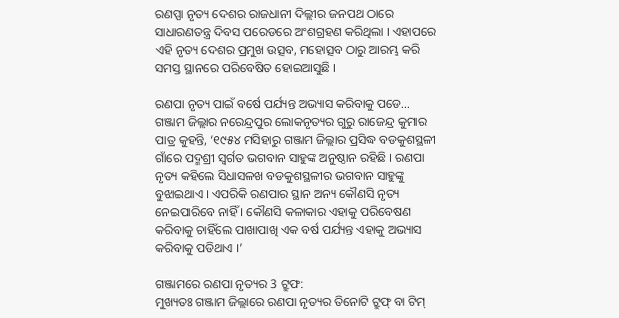ରଣପ୍ପା ନୃତ୍ୟ ଦେଶର ରାଜଧାନୀ ଦିଲ୍ଲୀର ଜନପଥ ଠାରେ ସାଧାରଣତନ୍ତ୍ର ଦିବସ ପରେଡରେ ଅଂଶଗ୍ରହଣ କରିଥିଲା । ଏହାପରେ ଏହି ନୃତ୍ୟ ଦେଶର ପ୍ରମୁଖ ଉତ୍ସବ, ମହୋତ୍ସବ ଠାରୁ ଆରମ୍ଭ କରି ସମସ୍ତ ସ୍ଥାନରେ ପରିବେଷିତ ହୋଇଆସୁଛି ।

ରଣପା ନୃତ୍ୟ ପାଇଁ ବର୍ଷେ ପର୍ଯ୍ୟନ୍ତ ଅଭ୍ୟାସ କରିବାକୁ ପଡେ...
ଗଞ୍ଜାମ ଜିଲ୍ଲାର ନରେନ୍ଦ୍ରପୁର ଲୋକନୃତ୍ୟର ଗୁରୁ ରାଜେନ୍ଦ୍ର କୁମାର ପାତ୍ର କୁହନ୍ତି, ‘୧୯୫୪ ମସିହାରୁ ଗଞ୍ଜାମ ଜିଲ୍ଲାର ପ୍ରସିଦ୍ଧ ବଡକୁଶସ୍ଥଳୀ ଗାଁରେ ପଦ୍ମଶ୍ରୀ ସ୍ୱର୍ଗତ ଭଗବାନ ସାହୁଙ୍କ ଅନୁଷ୍ଠାନ ରହିଛି । ରଣପା ନୃତ୍ୟ କହିଲେ ସିଧାସଳଖ ବଡକୁଶସ୍ଥଳୀର ଭଗବାନ ସାହୁଙ୍କୁ ବୁଝାଇଥାଏ । ଏପରିକି ରଣପାର ସ୍ଥାନ ଅନ୍ୟ କୌଣସି ନୃତ୍ୟ ନେଇପାରିବେ ନାହିଁ । କୌଣସି କଳାକାର ଏହାକୁ ପରିବେଷଣ କରିବାକୁ ଚାହିଁଲେ ପାଖାପାଖି ଏକ ବର୍ଷ ପର୍ଯ୍ୟନ୍ତ ଏହାକୁ ଅଭ୍ୟାସ କରିବାକୁ ପଡିଥାଏ ।’

ଗଞ୍ଜାମରେ ରଣପା ନୃତ୍ୟର 3 ଟ୍ରୁଫ:
ମୁଖ୍ୟତଃ ଗଞ୍ଜାମ ଜିଲ୍ଲାରେ ରଣପା ନୃତ୍ୟର ତିନୋଟି ଟ୍ରୁଫ୍ ବା ଟିମ୍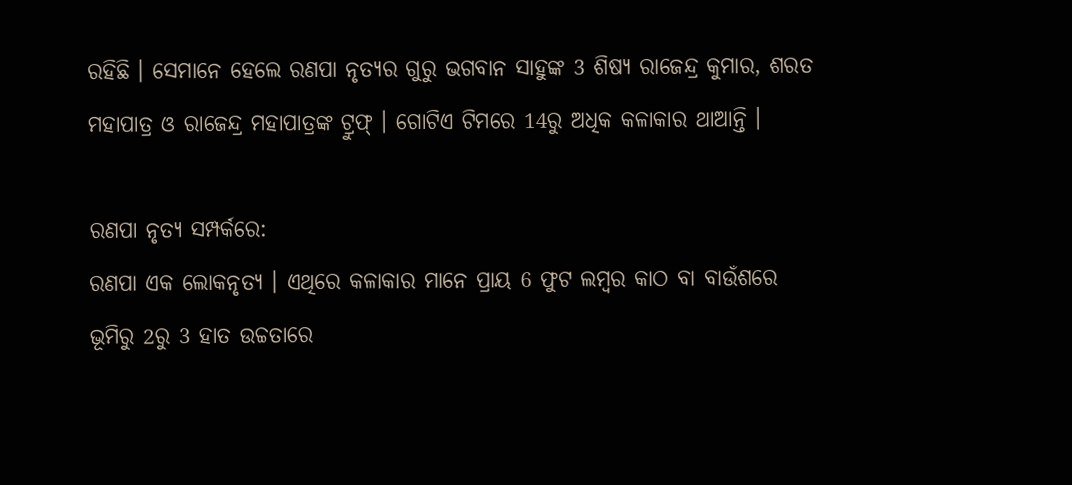ରହିଛି । ସେମାନେ ହେଲେ ରଣପା ନୃତ୍ୟର ଗୁରୁ ଭଗବାନ ସାହୁଙ୍କ 3 ଶିଷ୍ୟ ରାଜେନ୍ଦ୍ର କୁମାର, ଶରତ ମହାପାତ୍ର ଓ ରାଜେନ୍ଦ୍ର ମହାପାତ୍ରଙ୍କ ଟ୍ରୁଫ୍ । ଗୋଟିଏ ଟିମରେ 14ରୁ ଅଧିକ କଳାକାର ଥାଆନ୍ତି ।

ରଣପା ନୃତ୍ୟ ସମ୍ପର୍କରେ:
ରଣପା ଏକ ଲୋକନୃତ୍ୟ । ଏଥିରେ କଳାକାର ମାନେ ପ୍ରାୟ 6 ଫୁଟ ଲମ୍ବର କାଠ ବା ବାଉଁଶରେ ଭୂମିରୁ 2ରୁ 3 ହାତ ଉଚ୍ଚତାରେ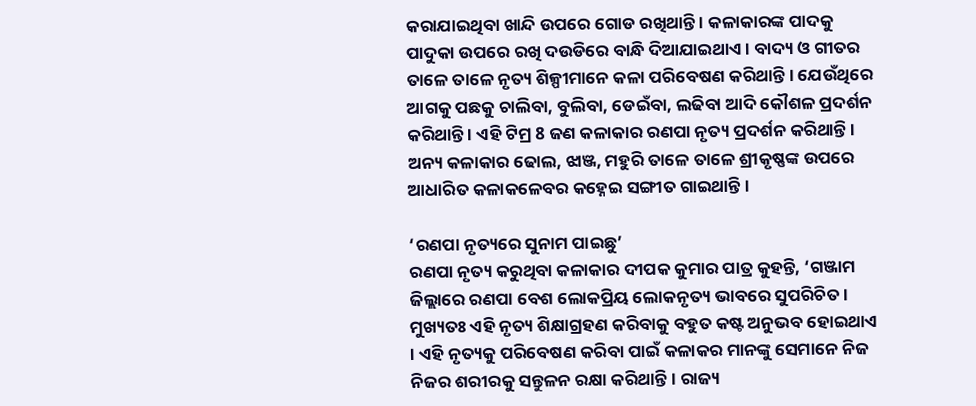କରାଯାଇଥିବା ଖାନ୍ଦି ଉପରେ ଗୋଡ ରଖିଥାନ୍ତି । କଳାକାରଙ୍କ ପାଦକୁ ପାଦୁକା ଉପରେ ରଖି ଦଉଡିରେ ବାନ୍ଧି ଦିଆଯାଇଥାଏ । ବାଦ୍ୟ ଓ ଗୀତର ତାଳେ ତାଳେ ନୃତ୍ୟ ଶିଳ୍ପୀମାନେ କଳା ପରିବେଷଣ କରିଥାନ୍ତି । ଯେଉଁଥିରେ ଆଗକୁ ପଛକୁ ଚାଲିବା, ବୁଲିବା, ଡେଇଁବା, ଲଢିବା ଆଦି କୌଶଳ ପ୍ରଦର୍ଶନ କରିଥାନ୍ତି । ଏହି ଟିମ୍ର 8 ଜଣ କଳାକାର ରଣପା ନୃତ୍ୟ ପ୍ରଦର୍ଶନ କରିଥାନ୍ତି । ଅନ୍ୟ କଳାକାର ଢୋଲ, ଝାଞ୍ଜ, ମହୁରି ତାଳେ ତାଳେ ଶ୍ରୀକୃଷ୍ଣଙ୍କ ଉପରେ ଆଧାରିତ କଳାକଳେବର କହ୍ନେଇ ସଙ୍ଗୀତ ଗାଇଥାନ୍ତି ।

‘ରଣପା ନୃତ୍ୟରେ ସୁନାମ ପାଇଛୁ’
ରଣପା ନୃତ୍ୟ କରୁଥିବା କଳାକାର ଦୀପକ କୁମାର ପାତ୍ର କୁହନ୍ତି, ‘ଗଞ୍ଜାମ ଜିଲ୍ଲାରେ ରଣପା ବେଶ ଲୋକପ୍ରିୟ ଲୋକନୃତ୍ୟ ଭାବରେ ସୁପରିଚିତ । ମୁଖ୍ୟତଃ ଏହି ନୃତ୍ୟ ଶିକ୍ଷାଗ୍ରହଣ କରିବାକୁ ବହୁତ କଷ୍ଟ ଅନୁଭବ ହୋଇଥାଏ । ଏହି ନୃତ୍ୟକୁ ପରିବେଷଣ କରିବା ପାଇଁ କଳାକର ମାନଙ୍କୁ ସେମାନେ ନିଜ ନିଜର ଶରୀରକୁ ସନ୍ତୁଳନ ରକ୍ଷା କରିଥାନ୍ତି । ରାଜ୍ୟ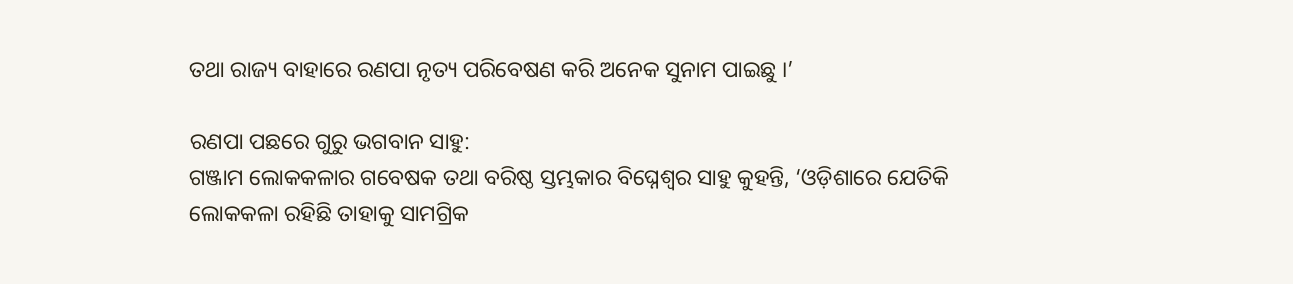ତଥା ରାଜ୍ୟ ବାହାରେ ରଣପା ନୃତ୍ୟ ପରିବେଷଣ କରି ଅନେକ ସୁନାମ ପାଇଛୁ ।’

ରଣପା ପଛରେ ଗୁରୁ ଭଗବାନ ସାହୁ:
ଗଞ୍ଜାମ ଲୋକକଳାର ଗବେଷକ ତଥା ବରିଷ୍ଠ ସ୍ତମ୍ଭକାର ବିଘ୍ନେଶ୍ୱର ସାହୁ କୁହନ୍ତି, ‘ଓଡ଼ିଶାରେ ଯେତିକି ଲୋକକଳା ରହିଛି ତାହାକୁ ସାମଗ୍ରିକ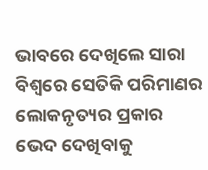ଭାବରେ ଦେଖିଲେ ସାରା ବିଶ୍ୱରେ ସେତିକି ପରିମାଣର ଲୋକନୃତ୍ୟର ପ୍ରକାର ଭେଦ ଦେଖିବାକୁ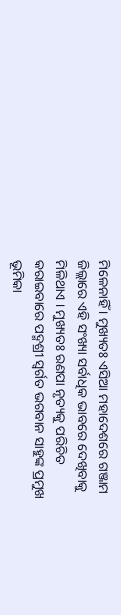ମିଳେନାହିଁ । ମୁଖ୍ୟତଃ ଏସିଆ ମହାଦେଶରେ ଗଞ୍ଜାମ ଜିଲ୍ଲାରେ ଏହି ସଂଖ୍ୟା ସର୍ବାଧିକ ଭାବରେ ଦେଖିବାକୁ ମିଳିଥାଏ । ମୁଖ୍ୟତଃ ରଣପା ନୃତ୍ୟକୁ ପରିଚିତ କରାଇବାରେ ପଦ୍ମଶ୍ରୀ ସ୍ୱର୍ଗତ ଭଗବାନ ସାହୁଙ୍କ ପ୍ରମୁଖ ଭୂମିକା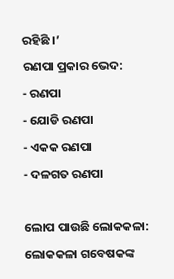ରହିଛି ।’
ରଣପା ପ୍ରକାର ଭେଦ:
- ରଣପା
- ଯୋଡି ରଣପା
- ଏକକ ରଣପା
- ଦଳଗତ ରଣପା

ଲୋପ ପାଉଛି ଲୋକକଳା:
ଲୋକକଳା ଗବେଷକଙ୍କ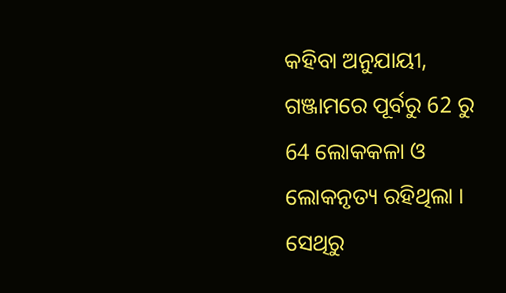କହିବା ଅନୁଯାୟୀ, ଗଞ୍ଜାମରେ ପୂର୍ବରୁ 62 ରୁ 64 ଲୋକକଳା ଓ ଲୋକନୃତ୍ୟ ରହିଥିଲା । ସେଥିରୁ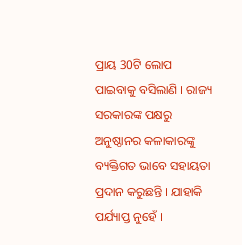ପ୍ରାୟ 30ଟି ଲୋପ ପାଇବାକୁ ବସିଲାଣି । ରାଜ୍ୟ ସରକାରଙ୍କ ପକ୍ଷରୁ ଅନୁଷ୍ଠାନର କଳାକାରଙ୍କୁ ବ୍ୟକ୍ତିଗତ ଭାବେ ସହାୟତା ପ୍ରଦାନ କରୁଛନ୍ତି । ଯାହାକି ପର୍ଯ୍ୟାପ୍ତ ନୁହେଁ ।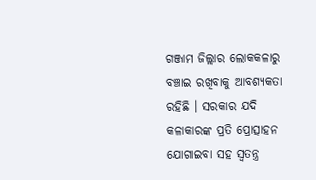ଗଞ୍ଜାମ ଜିଲ୍ଲାର ଲୋକକଳାରୁ ବଞ୍ଚାଇ ରଖିବାକୁ ଆବଶ୍ୟକତା ରହିଛି । ସରକାର ଯଦି କଳାକାରଙ୍କ ପ୍ରତି ପ୍ରୋତ୍ସାହନ ଯୋଗାଇବା ସହ ସ୍ବତନ୍ତ୍ର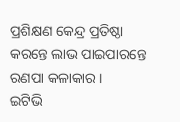ପ୍ରଶିକ୍ଷଣ କେନ୍ଦ୍ର ପ୍ରତିଷ୍ଠା କରନ୍ତେ ଲାଭ ପାଇପାରନ୍ତେ ରଣପା କଳାକାର ।
ଇଟିଭି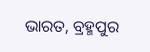ଭାରତ, ବ୍ରହ୍ମପୁର